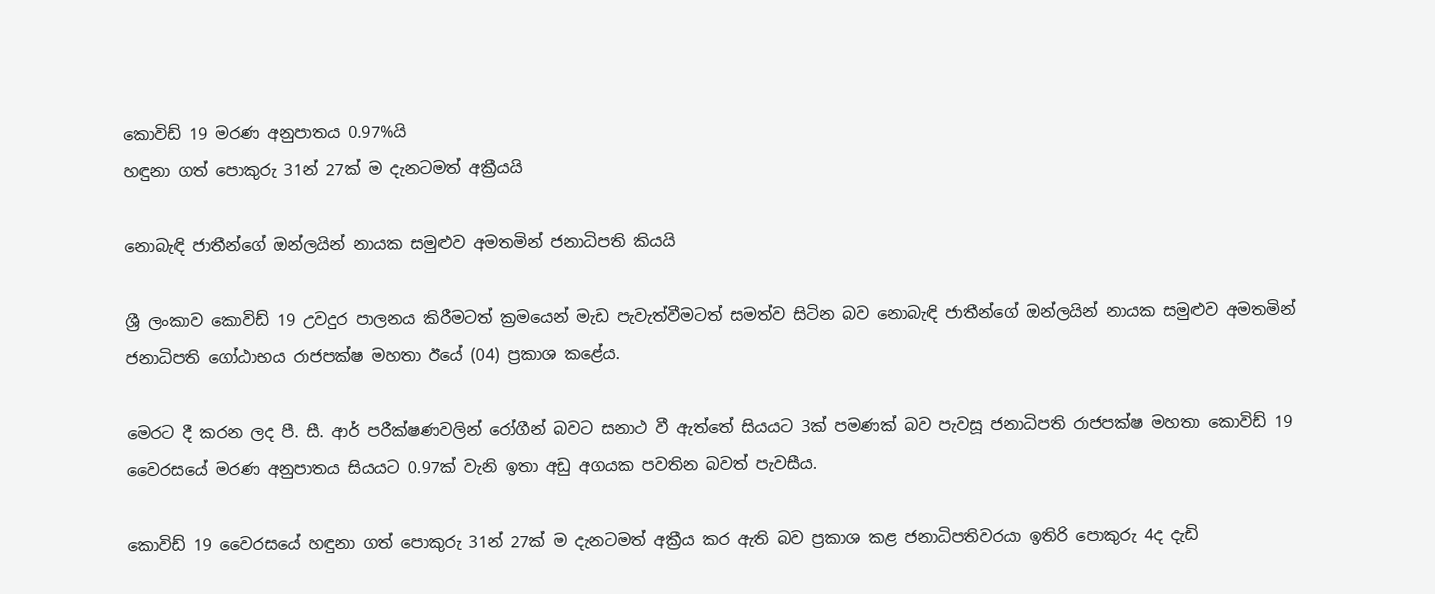කොවිඩ් 19 මරණ අනුපාතය 0.97%යි
හඳුනා ගත් පොකුරු 31න් 27ක් ම දැනටමත් අක්‍රීයයි

නොබැඳි ජාතීන්ගේ ඔන්ලයින් නායක සමුළුව අමතමින් ජනාධිපති කියයි

ශ්‍රී ලංකාව කොවිඩ් 19 උවදුර පාලනය කිරීමටත් ක්‍රමයෙන් මැඩ පැවැත්වීමටත් සමත්ව සිටින බව නොබැඳි ජාතීන්ගේ ඔන්ලයින් නායක සමුළුව අමතමින් ජනාධිපති ගෝඨාභය රාජපක්ෂ මහතා ඊයේ (04) ප්‍රකාශ කළේය.

මෙරට දී කරන ලද පී. සී. ආර් පරීක්ෂණවලින් රෝගීන් බවට සනාථ වී ඇත්තේ සියයට 3ක් පමණක් බව පැවසූ ජනාධිපති රාජපක්ෂ මහතා කොවිඩ් 19 වෛරසයේ මරණ අනුපාතය සියයට 0.97ක් වැනි ඉතා අඩු අගයක පවතින බවත් පැවසීය.

කොවිඩ් 19 වෛරසයේ හඳුනා ගත් පොකුරු 31න් 27ක් ම දැනටමත් අක්‍රීය කර ඇති බව ප්‍රකාශ කළ ජනාධිපතිවරයා ඉතිරි පොකුරු 4ද දැඩි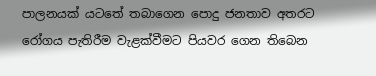පාලනයක් යටතේ තබාගෙන පොදු ජනතාව අතරට රෝගය පැතිරීම වැළක්වීමට පියවර ගෙන තිබෙන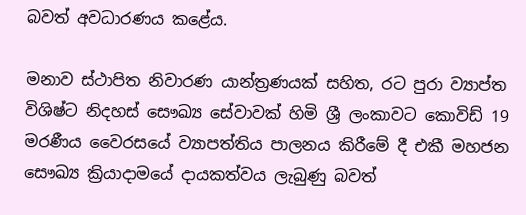බවත් අවධාරණය කළේය.

මනාව ස්ථාපිත නිවාරණ යාන්ත්‍රණයක් සහිත, රට පුරා ව්‍යාප්ත විශිෂ්ට නිදහස් සෞඛ්‍ය සේවාවක් හිමි ශ්‍රී ලංකාවට කොවිඩ් 19 මරණීය වෛරසයේ ව්‍යාපත්තිය පාලනය කිරීමේ දී එකී මහජන සෞඛ්‍ය ක්‍රියාදාමයේ දායකත්වය ලැබුණු බවත්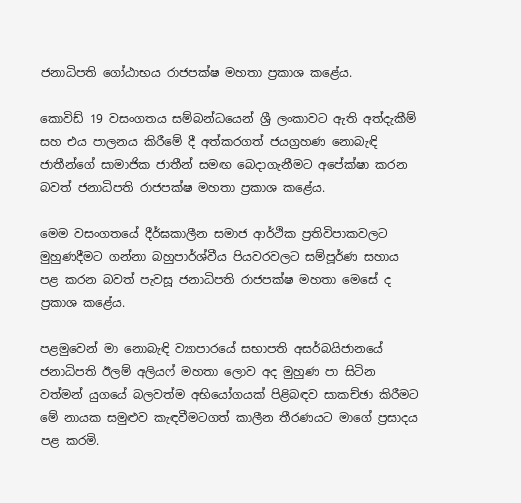ජනාධිපති ගෝඨාභය රාජපක්ෂ මහතා ප්‍රකාශ කළේය.

කොවිඩ් 19 වසංගතය සම්බන්ධයෙන් ශ්‍රී ලංකාවට ඇති අත්දැකීම් සහ එය පාලනය කිරීමේ දී අත්කරගත් ජයග්‍රහණ නොබැඳි ජාතීන්ගේ සාමාජික ජාතීන් සමඟ බෙදාගැනීමට අපේක්ෂා කරන බවත් ජනාධිපති රාජපක්ෂ මහතා ප්‍රකාශ කළේය.

මෙම වසංගතයේ දීර්ඝකාලීන සමාජ ආර්ථික ප්‍රතිවිපාකවලට මුහුණදීමට ගන්නා බහුපාර්ශ්වීය පියවරවලට සම්පූර්ණ සහාය පළ කරන බවත් පැවසූ ජනාධිපති රාජපක්ෂ මහතා මෙසේ ද ප්‍රකාශ කළේය.

පළමුවෙන් මා නොබැඳි ව්‍යාපාරයේ සභාපති අසර්බයිජානයේ ජනාධිපති ඊලම් අලියෆ් මහතා ලොව අද මුහුණ පා සිටින වත්මන් යුගයේ බලවත්ම අභියෝගයක් පිළිබඳව සාකච්ඡා කිරීමට මේ නායක සමුළුව කැඳවීමටගත් කාලීන තීරණයට මාගේ ප්‍රසාදය පළ කරමි.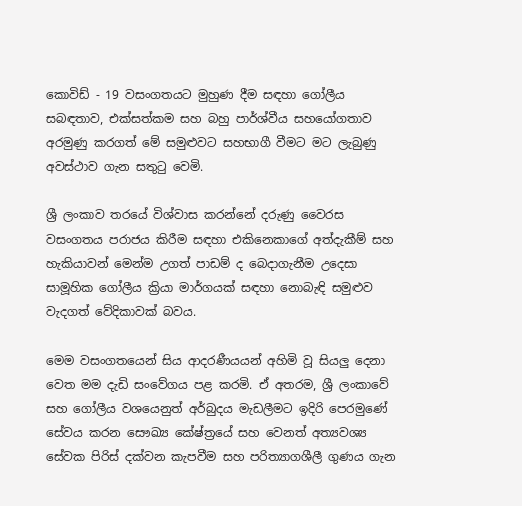කොවිඩ් - 19 වසංගතයට මුහුණ දීම සඳහා ගෝලීය සබඳතාව, එක්සත්කම සහ බහු පාර්ශ්වීය සහයෝගතාව අරමුණු කරගත් මේ සමුළුවට සහභාගී වීමට මට ලැබුණු අවස්ථාව ගැන සතුටු වෙමි.

ශ්‍රී ලංකාව තරයේ විශ්වාස කරන්නේ දරුණු වෛරස වසංගතය පරාජය කිරීම සඳහා එකිනෙකාගේ අත්දැකීම් සහ හැකියාවන් මෙන්ම උගත් පාඩම් ද බෙදාගැනීම උදෙසා සාමූහික ගෝලීය ක්‍රියා මාර්ගයක් සඳහා නොබැඳි සමුළුව වැදගත් වේදිකාවක් බවය.

මෙම වසංගතයෙන් සිය ආදරණීයයන් අහිමි වූ සියලු දෙනා වෙත මම දැඩි සංවේගය පළ කරමි. ඒ අතරම, ශ්‍රී ලංකාවේ සහ ගෝලීය වශයෙනුත් අර්බුදය මැඩලීමට ඉදිරි පෙරමුණේ සේවය කරන සෞඛ්‍ය කේෂ්ත්‍රයේ සහ වෙනත් අත්‍යවශ්‍ය සේවක පිරිස් දක්වන කැපවීම සහ පරිත්‍යාගශීලී ගුණය ගැන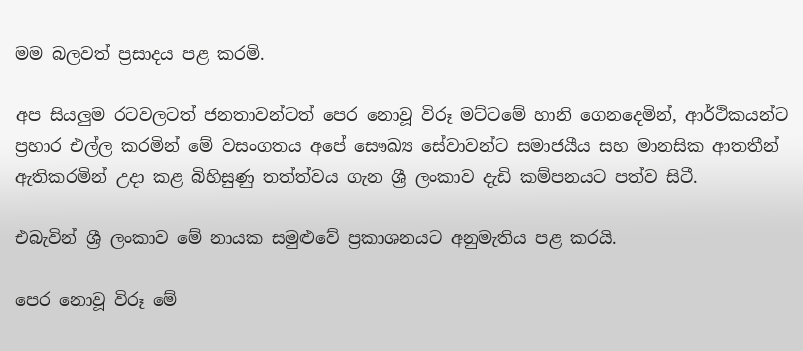මම බලවත් ප්‍රසාදය පළ කරමි.

අප සියලුම රටවලටත් ජනතාවන්ටත් පෙර නොවූ විරූ මට්ටමේ හානි ගෙනදෙමින්, ආර්ථිකයන්ට ප්‍රහාර එල්ල කරමින් මේ වසංගතය අපේ සෞඛ්‍ය සේවාවන්ට සමාජයීය සහ මානසික ආතතීන් ඇතිකරමින් උදා කළ බිහිසුණු තත්ත්වය ගැන ශ්‍රී ලංකාව දැඩි කම්පනයට පත්ව සිටී.

එබැවින් ශ්‍රී ලංකාව මේ නායක සමුළුවේ ප්‍රකාශනයට අනුමැතිය පළ කරයි.

පෙර නොවූ විරූ මේ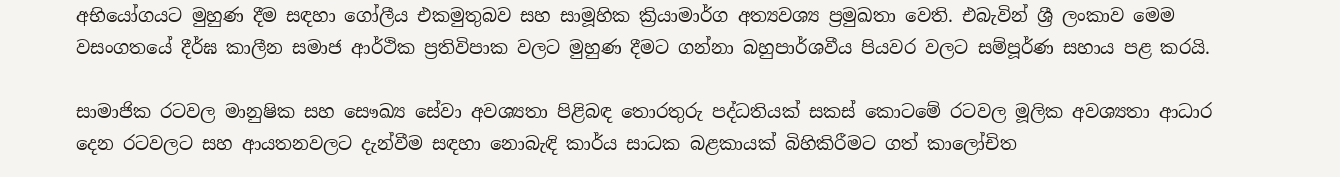අභියෝගයට මුහුණ දීම සඳහා ගෝලීය එකමුතුබව සහ සාමූහික ක්‍රියාමාර්ග අත්‍යවශ්‍ය ප්‍රමුඛතා වෙති. එබැවින් ශ්‍රී ලංකාව මෙම වසංගතයේ දීර්ඝ කාලීන සමාජ ආර්ථික ප්‍රතිවිපාක වලට මුහුණ දීමට ගන්නා බහුපාර්ශවීය පියවර වලට සම්පූර්ණ සහාය පළ කරයි.

සාමාජික රටවල මානුෂික සහ සෞඛ්‍ය සේවා අවශ්‍යතා පිළිබඳ තොරතුරු පද්ධතියක් සකස් කොටමේ රටවල මූලික අවශ්‍යතා ආධාර දෙන රටවලට සහ ආයතනවලට දැන්වීම සඳහා නොබැඳි කාර්ය සාධක බළකායක් බිහිකිරීමට ගත් කාලෝචිත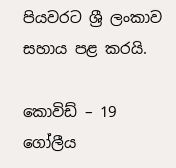පියවරට ශ්‍රී ලංකාව සහාය පළ කරයි.

කොවිඩ් – 19 ගෝලීය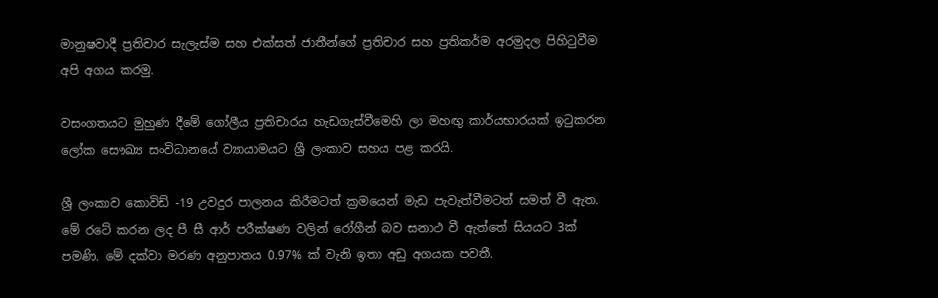මානුෂවාදී ප්‍රතිචාර සැලැස්ම සහ එක්සත් ජාතීන්ගේ ප්‍රතිචාර සහ ප්‍රතිකර්ම අරමුදල පිහිටුවීම අපි අගය කරමු.

වසංගතයට මුහුණ දීමේ ගෝලීය ප්‍රතිචාරය හැඩගැස්වීමෙහි ලා මහඟු කාර්යභාරයක් ඉටුකරන ලෝක සෞඛ්‍ය සංවිධානයේ ව්‍යායාමයට ශ්‍රී ලංකාව සහය පළ කරයි.

ශ්‍රී ලංකාව කොවිඩ් -19 උවදුර පාලනය කිරීමටත් ක්‍රමයෙන් මැඩ පැවැත්වීමටත් සමත් වී ඇත. මේ රටේ කරන ලද පී සී ආර් පරීක්ෂණ වලින් රෝගීන් බව සනාථ වී ඇත්තේ සියයට 3ක් පමණි. මේ දක්වා මරණ අනුපාතය 0.97% ක් වැනි ඉතා අඩු අගයක පවතී.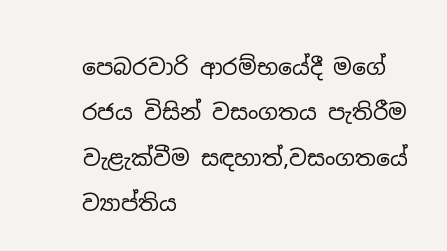පෙබරවාරි ආරම්භයේදී මගේ රජය විසින් වසංගතය පැතිරීම වැළැක්වීම සඳහාත්,වසංගතයේ ව්‍යාප්තිය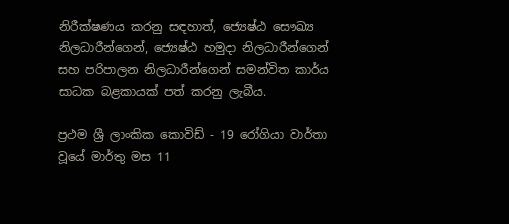නිරීක්ෂණය කරනු සඳහාත්, ජ්‍යෙෂ්ඨ සෞඛ්‍ය නිලධාරීන්ගෙන්, ජ්‍යෙෂ්ඨ හමුදා නිලධාරීන්ගෙන් සහ පරිපාලන නිලධාරීන්ගෙන් සමන්විත කාර්ය සාධක බළකායක් පත් කරනු ලැබීය.

ප්‍රථම ශ්‍රී ලාංකික කොවිඩ් - 19 රෝගියා වාර්තා වූයේ මාර්තු මස 11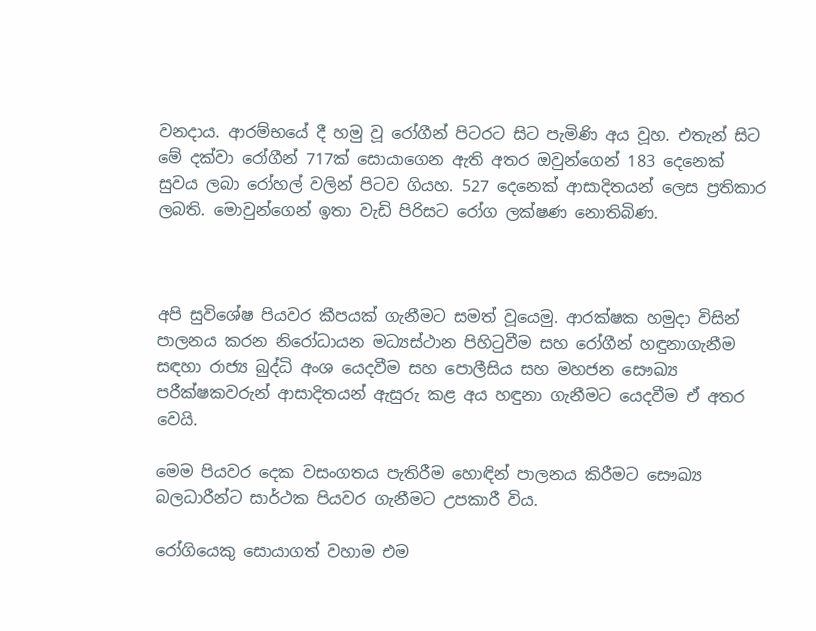වනදාය. ආරම්භයේ දී හමු වූ රෝගීන් පිටරට සිට පැමිණි අය වූහ. එතැන් සිට මේ දක්වා රෝගීන් 717ක් සොයාගෙන ඇති අතර ඔවුන්ගෙන් 183 දෙනෙක් සුවය ලබා රෝහල් වලින් පිටව ගියහ. 527 දෙනෙක් ආසාදිතයන් ලෙස ප්‍රතිකාර ලබති. මොවුන්ගෙන් ඉතා වැඩි පිරිසට රෝග ලක්ෂණ නොතිබිණ.



අපි සුවිශේෂ පියවර කීපයක් ගැනීමට සමත් වූයෙමු. ආරක්ෂක හමුදා විසින් පාලනය කරන නිරෝධායන මධ්‍යස්ථාන පිහිටුවීම සහ රෝගීන් හඳුනාගැනීම සඳහා රාජ්‍ය බුද්ධි අංශ යෙදවීම සහ පොලීසිය සහ මහජන සෞඛ්‍ය පරීක්ෂකවරුන් ආසාදිතයන් ඇසුරු කළ අය හඳුනා ගැනීමට යෙදවීම ඒ අතර වෙයි.

මෙම පියවර දෙක වසංගතය පැතිරීම හොඳින් පාලනය කිරීමට සෞඛ්‍ය බලධාරීන්ට සාර්ථක පියවර ගැනීමට උපකාරී විය.

රෝගියෙකු සොයාගත් වහාම එම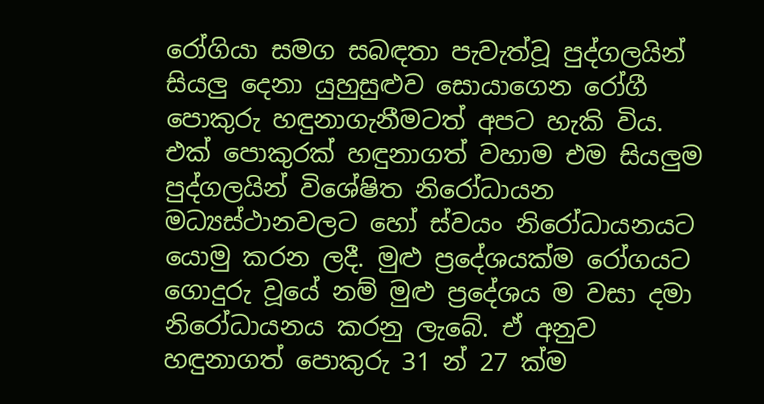රෝගියා සමග සබඳතා පැවැත්වූ පුද්ගලයින් සියලු දෙනා යුහුසුළුව සොයාගෙන රෝගී පොකුරු හඳුනාගැනීමටත් අපට හැකි විය. එක් පොකුරක් හඳුනාගත් වහාම එම සියලුම පුද්ගලයින් විශේෂිත නිරෝධායන මධ්‍යස්ථානවලට හෝ ස්වයං නිරෝධායනයට යොමු කරන ලදී. මුළු ප්‍රදේශයක්ම රෝගයට ගොදුරු වූයේ නම් මුළු ප්‍රදේශය ම වසා දමා නිරෝධායනය කරනු ලැබේ. ඒ අනුව හඳුනාගත් පොකුරු 31 න් 27 ක්ම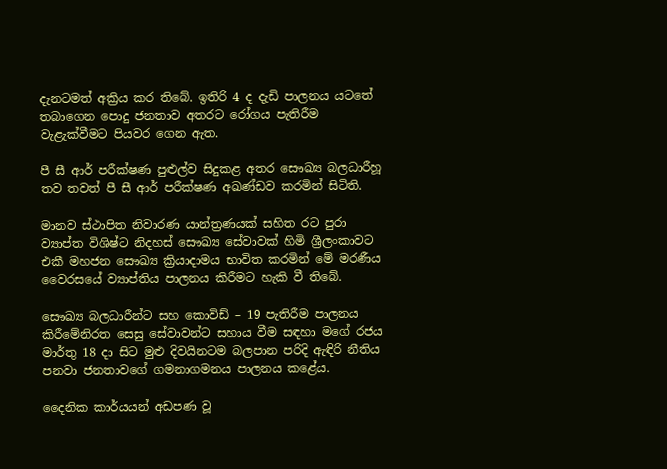දැනටමත් අක්‍රිය කර තිබේ. ඉතිරි 4 ද දැඩි පාලනය යටතේ තබාගෙන පොදු ජනතාව අතරට රෝගය පැතිරීම වැළැක්වීමට පියවර ගෙන ඇත.

පී සී ආර් පරීක්ෂණ පුළුල්ව සිදුකළ අතර සෞඛ්‍ය බලධාරීහූ තව තවත් පී සී ආර් පරීක්ෂණ අඛණ්ඩව කරමින් සිටිති.

මානව ස්ථාපිත නිවාරණ යාන්ත්‍රණයක් සහිත රට පුරා ව්‍යාප්ත විශිෂ්ට නිදහස් සෞඛ්‍ය සේවාවක් හිමි ශ්‍රීලංකාවට එකී මහජන සෞඛ්‍ය ක්‍රියාදාමය භාවිත කරමින් මේ මරණීය වෛරසයේ ව්‍යාප්තිය පාලනය කිරීමට හැකි වී තිබේ.

සෞඛ්‍ය බලධාරීන්ට සහ කොවිඩ් – 19 පැතිරීම පාලනය කිරීමේනිරත සෙසු සේවාවන්ට සහාය වීම සඳහා මගේ රජය මාර්තු 18 දා සිට මුළු දිවයිනටම බලපාන පරිදි ඇඳිරි නීතිය පනවා ජනතාවගේ ගමනාගමනය පාලනය කළේය.

දෛනික කාර්යයන් අඩපණ වූ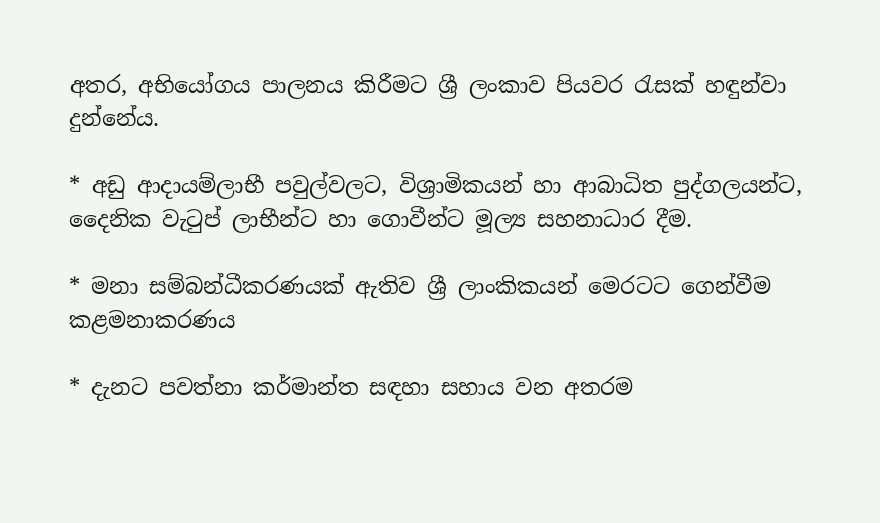අතර, අභියෝගය පාලනය කිරීමට ශ්‍රී ලංකාව පියවර රැසක් හඳුන්වා දුන්නේය.

* අඩු ආදායම්ලාභී පවුල්වලට, විශ්‍රාමිකයන් හා ආබාධිත පුද්ගලයන්ට, දෛනික වැටුප් ලාභීන්ට හා ගොවීන්ට මූල්‍ය සහනාධාර දීම.

* මනා සම්බන්ධීකරණයක් ඇතිව ශ්‍රී ලාංකිකයන් මෙරටට ගෙන්වීම කළමනාකරණය

* දැනට පවත්නා කර්මාන්ත සඳහා සහාය වන අතරම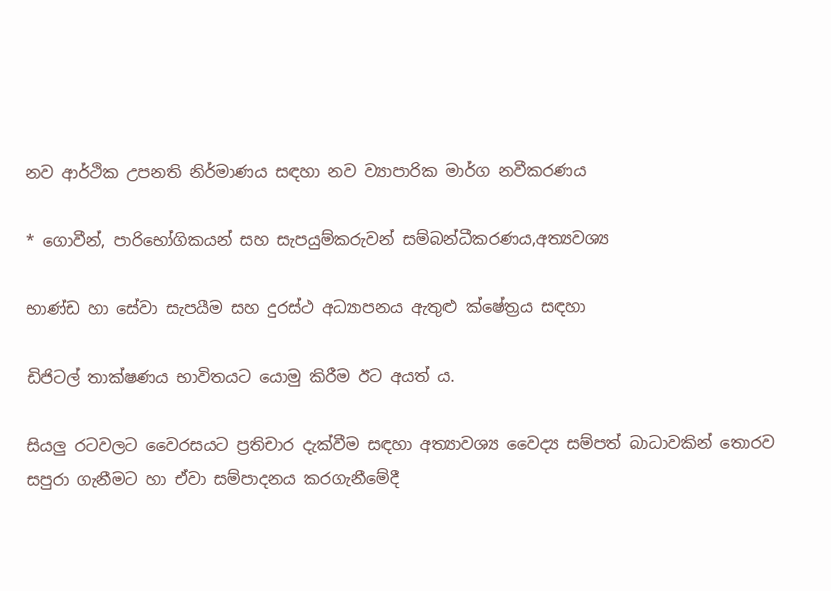නව ආර්ථික උපනති නිර්මාණය සඳහා නව ව්‍යාපාරික මාර්ග නවීකරණය

* ගොවීන්, පාරිභෝගිකයන් සහ සැපයුම්කරුවන් සම්බන්ධීකරණය,අත්‍යවශ්‍ය

භාණ්ඩ හා සේවා සැපයීම සහ දුරස්ථ අධ්‍යාපනය ඇතුළු ක්ෂේත්‍රය සඳහා

ඩිජිටල් තාක්ෂණය භාවිතයට යොමු කිරීම ඊට අයත් ය.

සියලු රටවලට වෛරසයට ප්‍රතිචාර දැක්වීම සඳහා අත්‍යාවශ්‍ය වෛද්‍ය සම්පත් බාධාවකින් තොරව සපුරා ගැනීමට හා ඒවා සම්පාදනය කරගැනීමේදී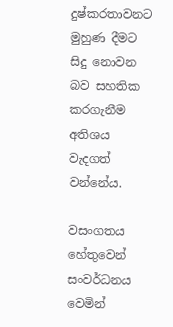දුෂ්කරතාවනට මුහුණ දීමට සිදු නොවන බව සහතික කරගැනීම අතිශය වැදගත් වන්නේය.

වසංගතය හේතුවෙන් සංවර්ධනය වෙමින්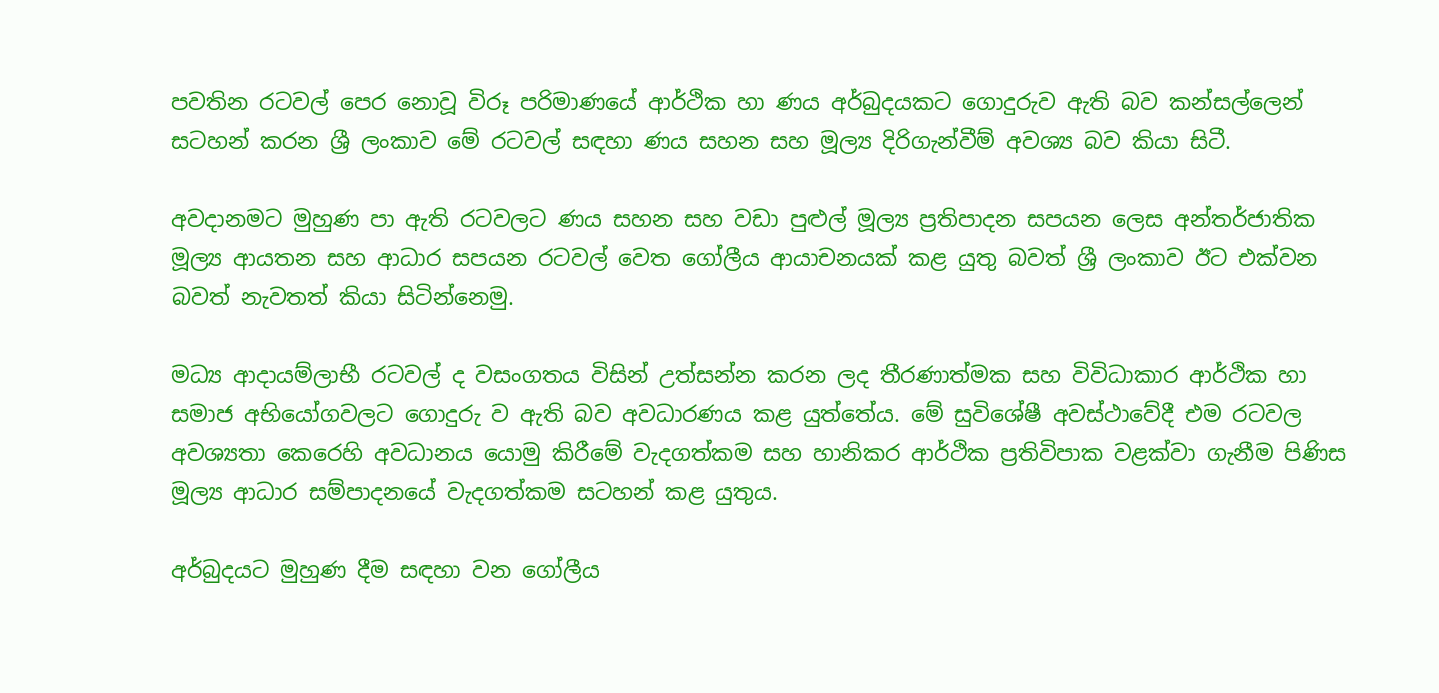පවතින රටවල් පෙර නොවූ විරූ පරිමාණයේ ආර්ථික හා ණය අර්බුදයකට ගොදුරුව ඇති බව කන්සල්ලෙන් සටහන් කරන ශ්‍රී ලංකාව මේ රටවල් සඳහා ණය සහන සහ මූල්‍ය දිරිගැන්වීම් අවශ්‍ය බව කියා සිටී.

අවදානමට මුහුණ පා ඇති රටවලට ණය සහන සහ වඩා පුළුල් මූල්‍ය ප්‍රතිපාදන සපයන ලෙස අන්තර්ජාතික මූල්‍ය ආයතන සහ ආධාර සපයන රටවල් වෙත ගෝලීය ආයාචනයක් කළ යුතු බවත් ශ්‍රී ලංකාව ඊට එක්වන බවත් නැවතත් කියා සිටින්නෙමු.

මධ්‍ය ආදායම්ලාභී රටවල් ද වසංගතය විසින් උත්සන්න කරන ලද තීරණාත්මක සහ විවිධාකාර ආර්ථික හා සමාජ අභියෝගවලට ගොදුරු ව ඇති බව අවධාරණය කළ යුත්තේය. මේ සුවිශේෂී අවස්ථාවේදී එම රටවල අවශ්‍යතා කෙරෙහි අවධානය යොමු කිරීමේ වැදගත්කම සහ හානිකර ආර්ථික ප්‍රතිවිපාක වළක්වා ගැනීම පිණිස මූල්‍ය ආධාර සම්පාදනයේ වැදගත්කම සටහන් කළ යුතුය.

අර්බුදයට මුහුණ දීම සඳහා වන ගෝලීය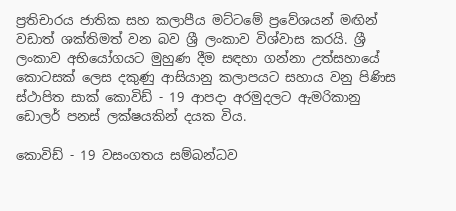ප්‍රතිචාරය ජාතික සහ කලාපීය මට්ටමේ ප්‍රවේශයන් මඟින් වඩාත් ශක්තිමත් වන බව ශ්‍රී ලංකාව විශ්වාස කරයි. ශ්‍රී ලංකාව අභියෝගයට මුහුණ දීම සඳහා ගන්නා උත්සහායේ කොටසක් ලෙස දකුණු ආසියානු කලාපයට සහාය වනු පිණිස ස්ථාපිත සාක් කොවිඩ් - 19 ආපදා අරමුදලට ඇමරිකානු ඩොලර් පනස් ලක්ෂයකින් දයක විය.

කොවිඩ් - 19 වසංගතය සම්බන්ධව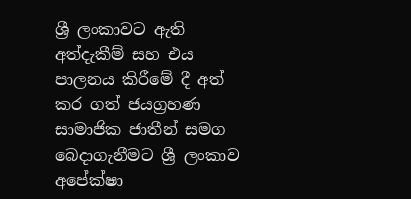ශ්‍රී ලංකාවට ඇති අත්දැකීම් සහ එය පාලනය කිරීමේ දී අත් කර ගත් ජයග්‍රහණ සාමාජික ජාතීන් සමග බෙදාගැනීමට ශ්‍රී ලංකාව අපේක්ෂා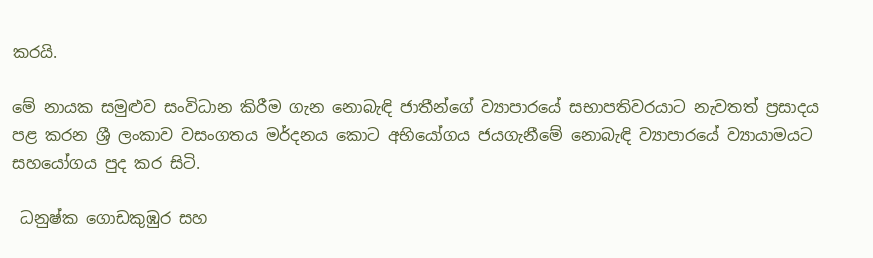කරයි.

මේ නායක සමුළුව සංවිධාන කිරීම ගැන නොබැඳි ජාතීන්ගේ ව්‍යාපාරයේ සභාපතිවරයාට නැවතත් ප්‍රසාදය පළ කරන ශ්‍රී ලංකාව වසංගතය මර්දනය කොට අභියෝගය ජයගැනීමේ නොබැඳි ව්‍යාපාරයේ ව්‍යායාමයට සහයෝගය පුද කර සිටි.

 ධනුෂ්ක ගොඩකුඹුර සහ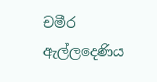චමීර ඇල්ලදෙණිය